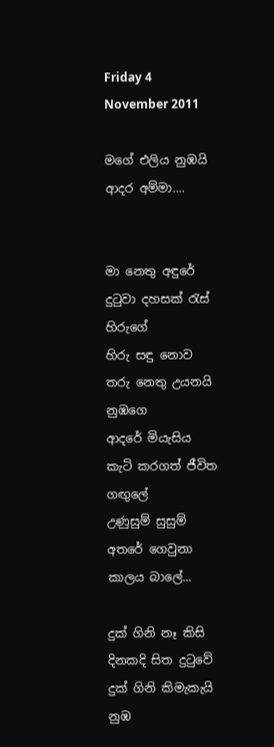Friday 4 November 2011

මගේ එලිය නුඹයි ආදර අම්මා....


මා නෙතු අඳුරේ දුටුවා දහසක් රැස් හිරුගේ
හිරු සඳු නොව තරු නෙතු උයනයි නුඹගෙ
ආදරේ මියැසිය කැටි කරගත් ජීවිත ගඟුලේ
උණුසුම් සුසුම් අතරේ ගෙවුනා කාලය බාලේ...

දුක් ගිනි නෑ කිසි දිනකදි සිත දුටුවේ
දුක් ගිනි කිමැකැයි නුඹ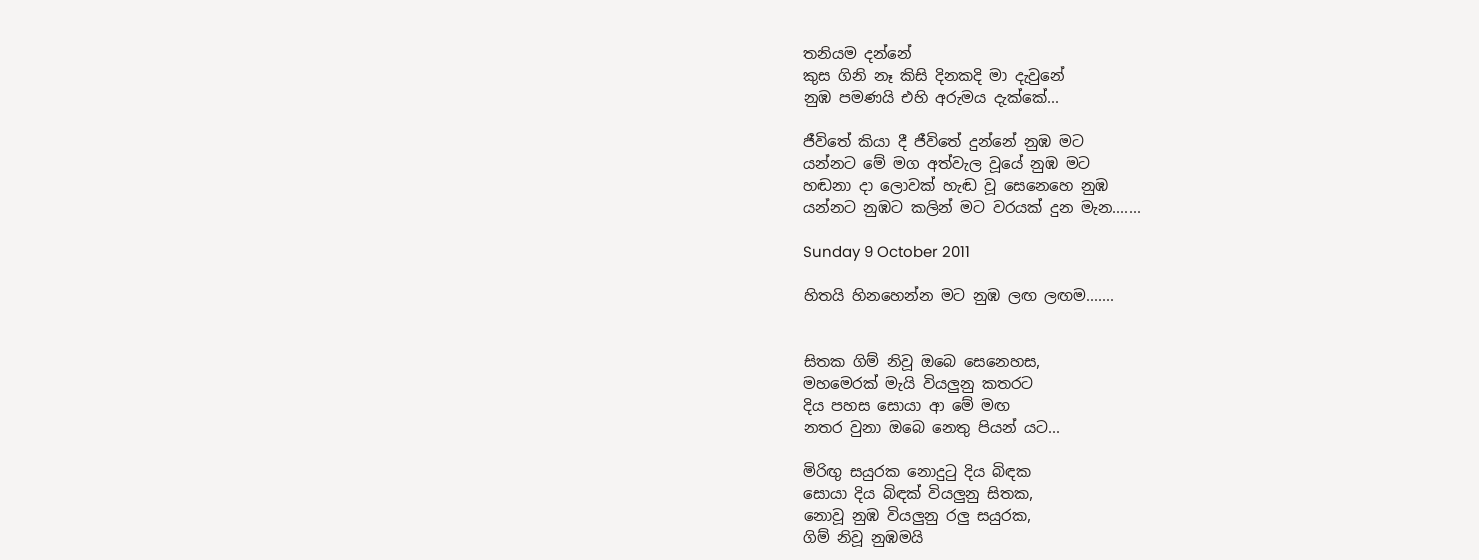තනියම දන්නේ
කුස ගිනි නෑ කිසි දිනකදි මා දැවුනේ
නුඹ පමණයි එහි අරුමය දැක්කේ...

ජීවිතේ කියා දී ජීවිතේ දුන්නේ නුඹ මට
යන්නට මේ මග අත්වැල වූයේ නුඹ මට
හඬනා දා ලොවක් හැඬ වූ සෙනෙහෙ නුඹ
යන්නට නුඹට කලින් මට වරයක් දුන මැන.......

Sunday 9 October 2011

හිතයි හිනහෙන්න මට නුඹ ලඟ ලඟම.......


සිතක ගිම් නිවූ ඔබෙ සෙනෙහස,
මහමෙරක් මැයි වියලුනු කතරට
දිය පහස සොයා ආ මේ මඟ
නතර වුනා ඔබෙ නෙතු පියන් යට...

මිරිඟු සයුරක නොදුටු දිය බිඳක
සොයා දිය බිඳක් වියලුනු සිතක,
නොවූ නුඹ වියලුනු රලු සයුරක,
ගිම් නිවූ නුඹමයි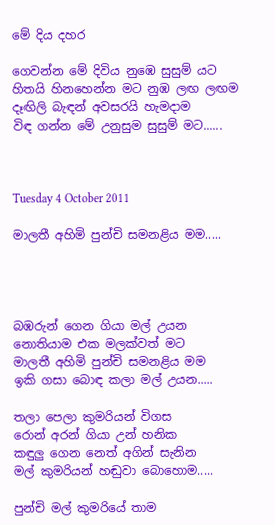මේ දිය දහර

ගෙවන්න මේ දිවිය නුඹෙ සුසුම් යට
හිතයි හිනහෙන්න මට නුඹ ලඟ ලඟම
දෑඟිලි බැඳන් අවසරයි හැමදාම
විඳ ගන්න මේ උනුසුම සුසුම් මට......



Tuesday 4 October 2011

මාලතී අහිමි පුන්චි සමනළිය මම.....




බඹරුන් ගෙන ගියා මල් උයන
නොතියාම එක මලක්වත් මට
මාලතී අහිමි පුන්චි සමනළිය මම
ඉකි ගසා බොඳ කලා මල් උයන.....

තලා පෙලා කුමරියන් විගස
රොන් අරන් ගියා උන් හනික
කඳුලු ගෙන නෙත් අගින් සැනින
මල් කුමරියන් හඬුවා බොහොම.....

පුන්චි මල් කුමරියේ තාම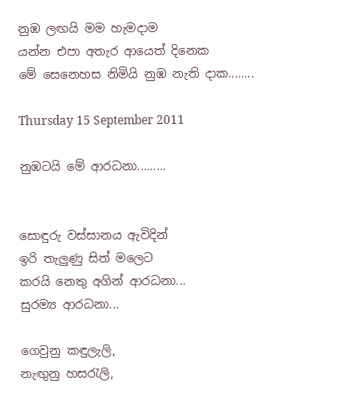නුඹ ලඟයි මම හැමදාම
යන්න එපා අතැර ආයෙත් දිනෙක
මේ සෙනෙහස නිමියි නුඹ නැති දාක........

Thursday 15 September 2011

නුඹටයි මේ ආරධනා.........


සොඳුරු වස්සානය ඇවිදින්
ඉරි තැලුණු සිත් මලෙට
කරයි නෙතු අගින් ආරධනා...
සුරම්‍ය ආරධනා...

ගෙවුනු කඳුලැලි,
නැඟුනු හසරැලි,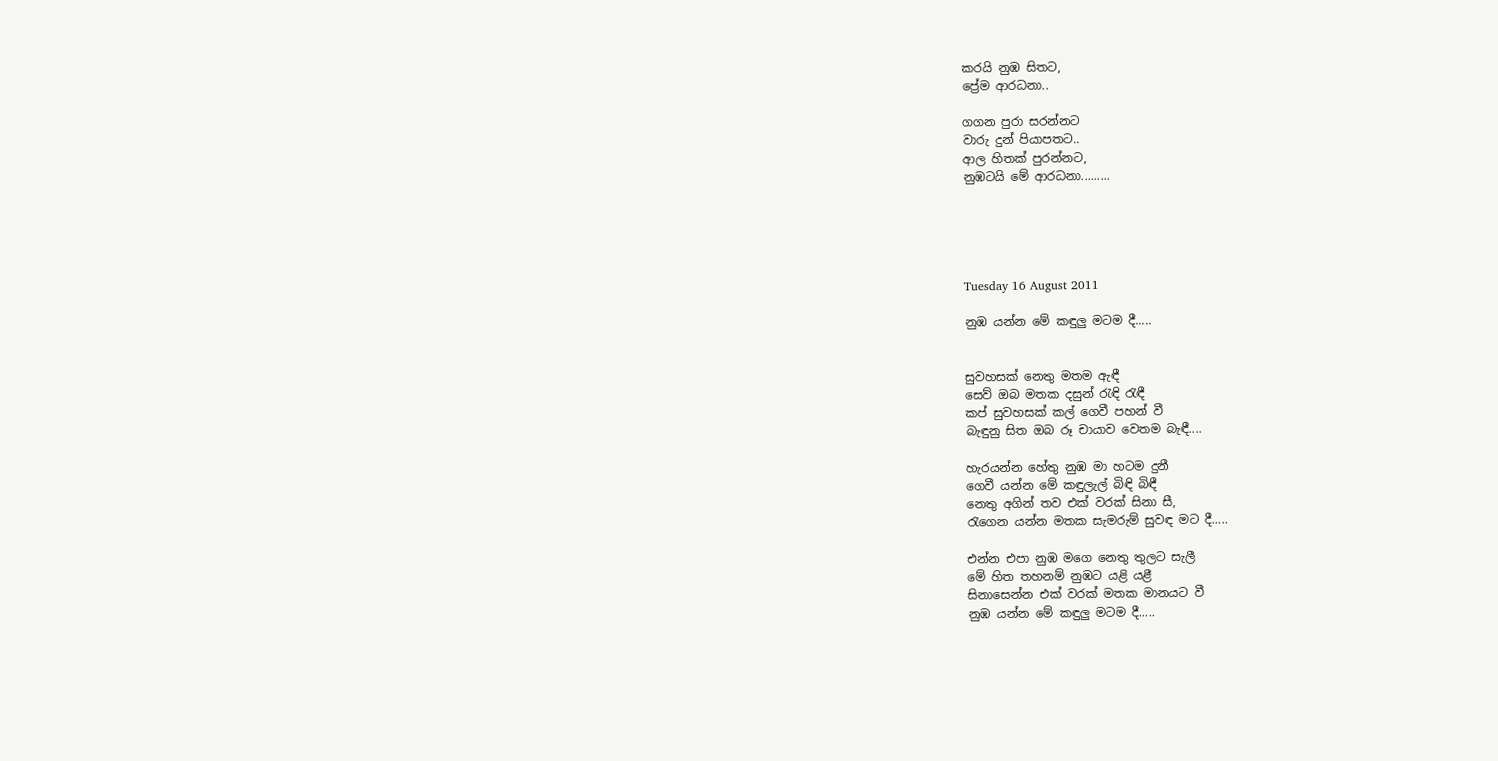කරයි නුඹ සිතට,
ප්‍රේම ආරධනා..

ගගන පුරා සරන්නට
වාරු දුන් පියාපතට..
ආල හිතක් පුරන්නට,
නුඹටයි මේ ආරධනා.........





Tuesday 16 August 2011

නුඹ යන්න මේ කඳුලු මටම දී.....


සුවහසක් නෙතු මතම ඇඳී
සෙව් ඔබ මතක දසුන් රැඳි රැඳී
කප් සුවහසක් කල් ගෙවී පහන් වී
බැඳුනු සිත ඔබ රූ චායාව වෙතම බැඳී....

හැරයන්න හේතු නුඹ මා හටම දුනී
ගෙවී යන්න මේ කඳුලැල් බිඳි බිඳී
නෙතු අගින් තව එක් වරක් සිනා සී,
රැගෙන යන්න මතක සැමරුම් සුවඳ මට දී.....

එන්න එපා නුඹ මගෙ නෙතු තුලට සැලී
මේ හිත තහනම් නුඹට යළි යළී
සිනාසෙන්න එක් වරක් මතක මානයට වී
නුඹ යන්න මේ කඳුලු මටම දී.....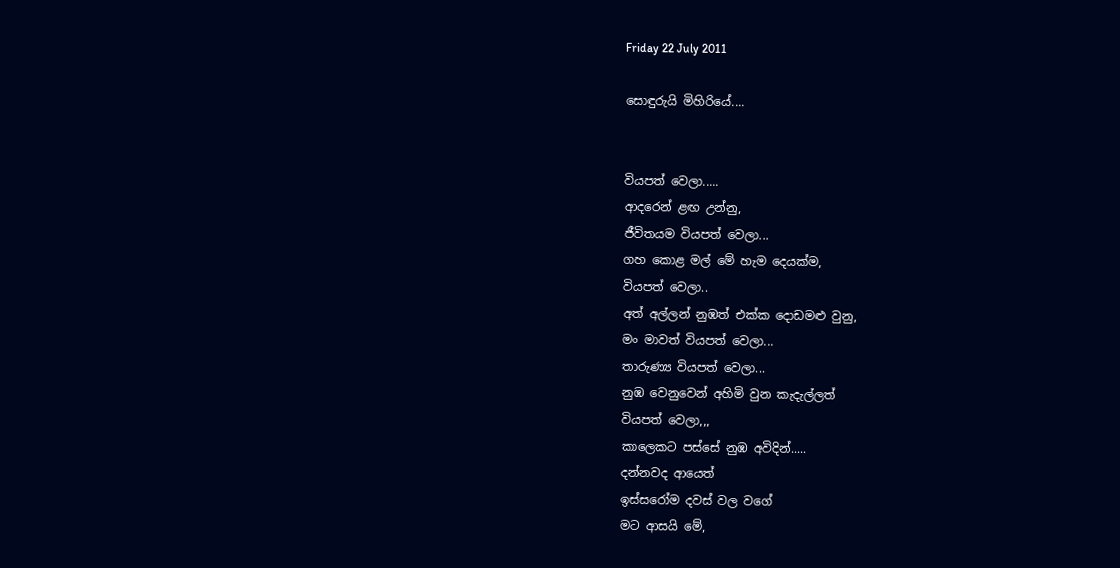Friday 22 July 2011

සොඳුරුයි මිහිරියේ....


වියපත් වෙලා.....
ආදරෙන් ළඟ උන්නු,
ජීවිතයම වියපත් වෙලා...
ගහ කොළ මල් මේ හැම දෙයක්ම,
වියපත් වෙලා..
අත් අල්ලන් නුඹත් එක්ක දොඩමළු වුනු,
මං මාවත් වියපත් වෙලා...
තාරුණ්‍ය වියපත් වෙලා...
නුඹ වෙනුවෙන් අහිමි වුන කැදැල්ලත්
වියපත් වෙලා,,,
කාලෙකට පස්සේ නුඹ අවිදින්.....
දන්නවද ආයෙත්
ඉස්සරෝම දවස් වල වගේ
මට ආසයි මේ,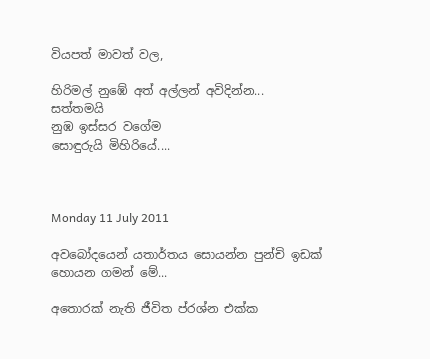වියපත් මාවත් වල,

හිරිමල් නුඹේ අත් අල්ලන් අවිදින්න...
සත්තමයි
නුඹ ඉස්සර වගේම
සොඳුරුයි මිහිරියේ....



Monday 11 July 2011

අවබෝදයෙන් යතාර්තය සොයන්න පුන්චි ඉඩක් හොයන ගමන් මේ...

අතොරක් නැති ජීවිත ප්රශ්න එක්ක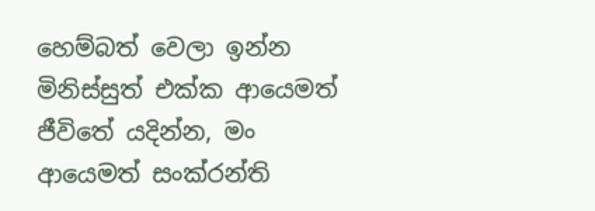හෙම්බත් වෙලා ඉන්න මිනිස්සුත් එක්ක ආයෙමත් ජීවිතේ යදින්න, මං ආයෙමත් සංක්රන්ති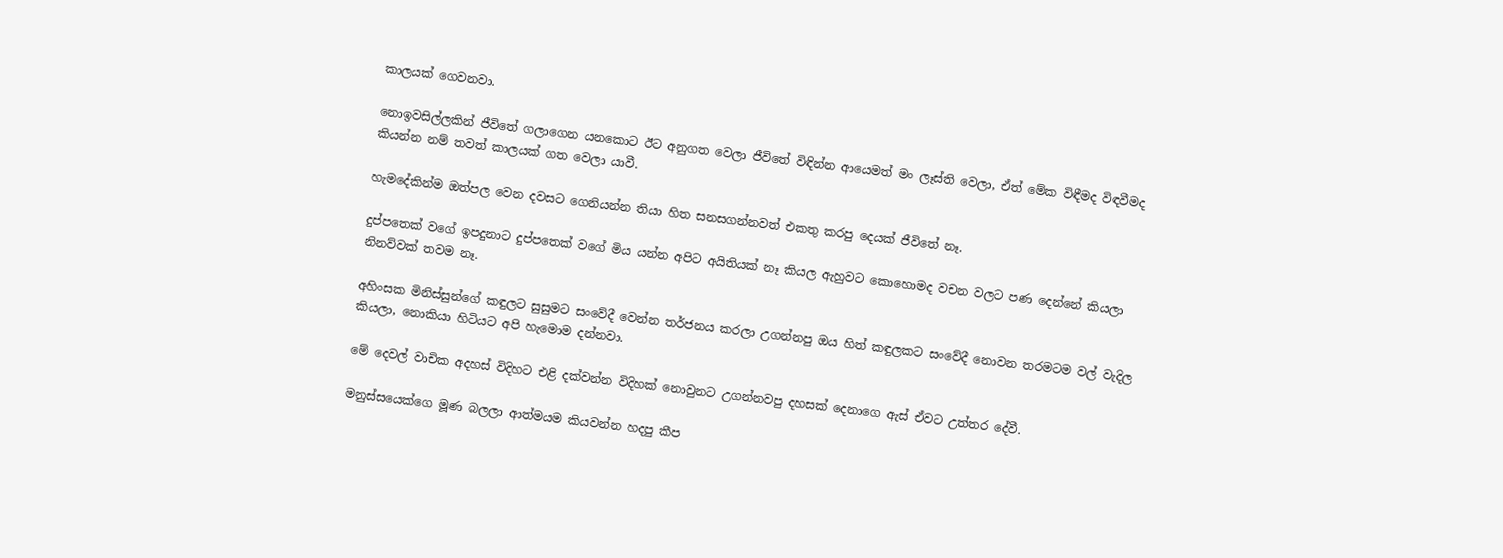කාලයක් ගෙවනවා.

නොඉවසිල්ලකින් ජීවිතේ ගලාගෙන යනකොට ඊට අනුගත වෙලා ජීවිතේ විඳින්න ආයෙමත් මං ලෑස්ති වෙලා, ඒත් මේක විඳීමද විඳවීමද කියන්න නම් තවත් කාලයක් ගත වෙලා යාවී.

හැමදේකින්ම ඔත්පල වෙන දවසට ගෙනියන්න තියා හිත සනසගන්නවත් එකතු කරපු දෙයක් ජීවිතේ නෑ.

දුප්පතෙක් වගේ ඉපදුනාට දුප්පතෙක් වගේ මිය යන්න අපිට අයිතියක් නෑ කියල ඇහුවට කොහොමද වචන වලට පණ දෙන්නේ කියලා නිනව්වක් තවම නෑ.

අහිංසක මිනිස්සුන්ගේ කඳුලට සුසුමට සංවේදී වෙන්න තර්ජනය කරලා උගන්නපු ඔය හිත් කඳුලකට සංවේදී නොවන තරමටම වල් වැදිල කියලා, නොකියා හිටියට අපි හැමොම දන්නවා.

මේ දෙවල් වාචික අදහස් විදිහට එළි දක්වන්න විදිහක් නොවුනට උගන්නවපු දහසක් දෙනාගෙ ඇස් ඒවට උත්තර දේවී.

මනුස්සයෙක්ගෙ මූණ බලලා ආත්මයම කියවන්න හදපු කීප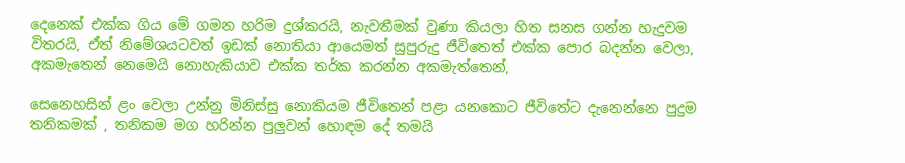දෙනෙක් එක්ක ගිය මේ ගමන හරිම දුශ්කරයි, නැවතීමක් වුණා කියලා හිත සනස ගන්න හැදුවම විතරයි, ඒත් නිමේශයටවත් ඉඩක් නොතියා ආයෙමත් සුපුරුදු ජීවිතෙත් එක්ක පොර බදන්න වෙලා, අකමැතෙන් නෙමෙයි නොහැකියාව එක්ක තර්ක කරන්න අකමැත්තෙන්,

සෙනෙහසින් ළං වෙලා උන්නු මිනිස්සු නොකියම ජීවිතෙන් පළා යනකොට ජීවිතේට දැනෙන්නෙ පුදුම තනිකමක් , තනිකම මග හරින්න පුලුවන් හොඳම දේ තමයි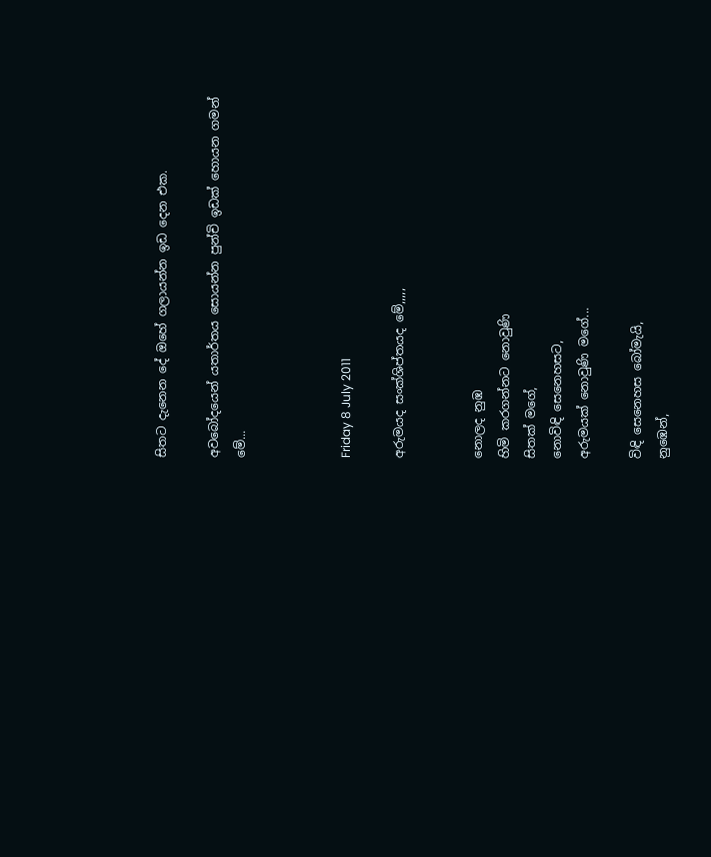සිතට දැනෙන දේ ඔහේ ගලායන්න ඉඩ දෙන එක.

අවබෝදයෙන් යතාර්තය සොයන්න පුන්චි ඉඩක් හොයන ගමන් මේ...



Friday 8 July 2011

අරුමයද සංක්ශිප්තයද මේ,,,,,


නොලද නුඹ
හිමි කරගන්නට නොවුණි
සිතක් මගේ,
නොවිඳි සෙනෙහසට,
අරුමයක් නොවුණි මගේ...

විඳි සෙනෙහස බෝමැයි,
නුඹෙන්,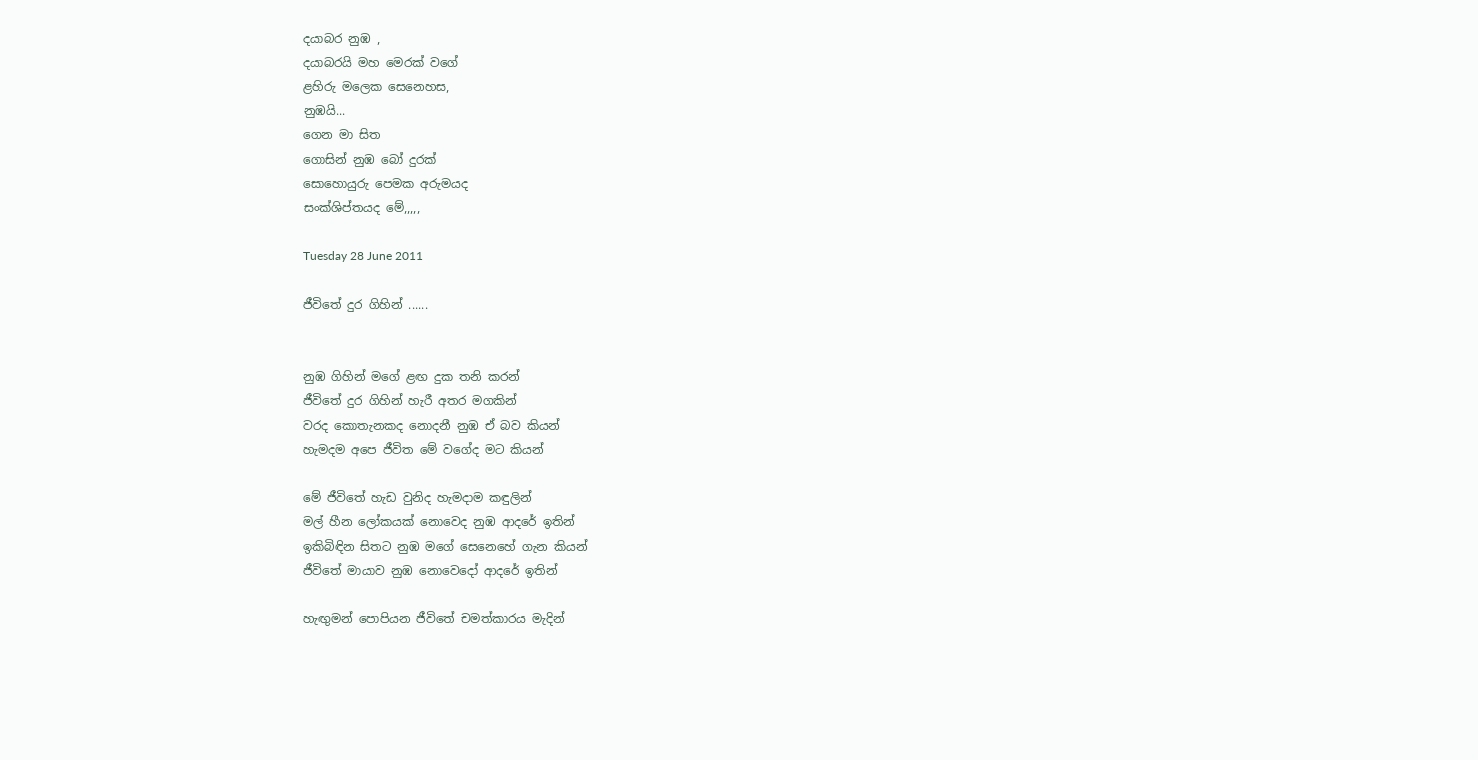දයාබර නුඹ ,
දයාබරයි මහ මෙරක් වගේ
ළහිරු මලෙක සෙනෙහස,
නුඹයි...
ගෙන මා සිත
ගොසින් නුඹ බෝ දුරක්
සොහොයුරු පෙමක අරුමයද
සංක්ශිප්තයද මේ,,,,,

Tuesday 28 June 2011

ජීවිතේ දුර ගිහින් ......


නුඹ ගිහින් මගේ ළඟ දුක තනි කරන්
ජීවිතේ දුර ගිහින් හැරී අතර මගකින්
වරද කොතැනකද නොදනී නුඹ ඒ බව කියන්
හැමදම අපෙ ජීවිත මේ වගේද මට කියන්

මේ ජීවිතේ හැඩ වුනිද හැමදාම කඳුලින්
මල් හීන ලෝකයක් නොවෙද නුඹ ආදරේ ඉතින්
ඉකිබිඳින සිතට නුඹ මගේ සෙනෙහේ ගැන කියන්
ජීවිතේ මායාව නුඹ නොවෙදෝ ආදරේ ඉතින්

හැඟුමන් පොපියන ජීවිතේ චමත්කාරය මැදින්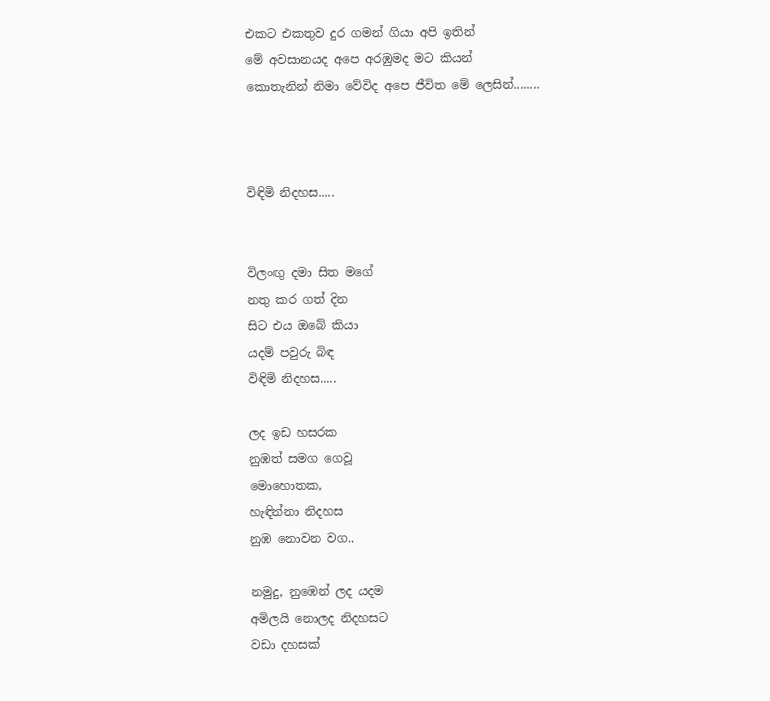එකට එකතුව දුර ගමන් ගියා අපි ඉතින්
මේ අවසානයද අපෙ අරඹුමද මට කියන්
කොතැනින් නිමා වේවිද අපෙ ජීවිත මේ ලෙසින්........



විඳිමි නිදහස.....


විලංඟු දමා සිත මගේ
නතු කර ගත් දින
සිට එය ඔබේ කියා
යදම් පවුරු බිඳ
විඳිමි නිදහස.....

ලද ඉඩ හසරක
නුඹත් සමග ගෙවූ
මොහොතක,
හැඳින්නා නිදහස
නුඹ නොවන වග..

නමුදු, නුඹෙන් ලද යදම
අමිලයි නොලද නිදහසට
වඩා දහසක්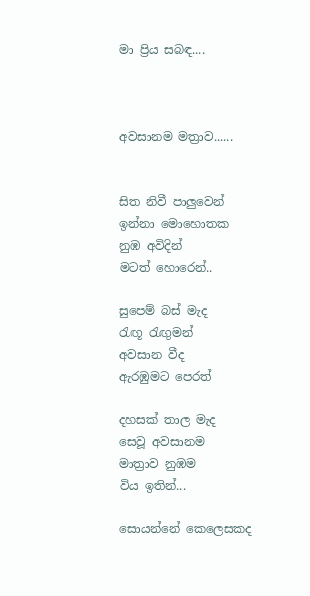මා ප්‍රිය සබඳ....



අවසානම මත්‍රාව......


සිත නිවී පාලුවෙන්
ඉන්නා මොහොතක
නුඹ අවිදින්
මටත් හොරෙන්..

සුපෙම් බස් මැද
රැඟූ රැඟුමන්
අවසාන වීද
ඇරඹුමට පෙරත්

දහසක් තාල මැද
සෙවූ අවසානම
මාත්‍රාව නුඹම
විය ඉතින්...

සොයන්නේ කෙලෙසකද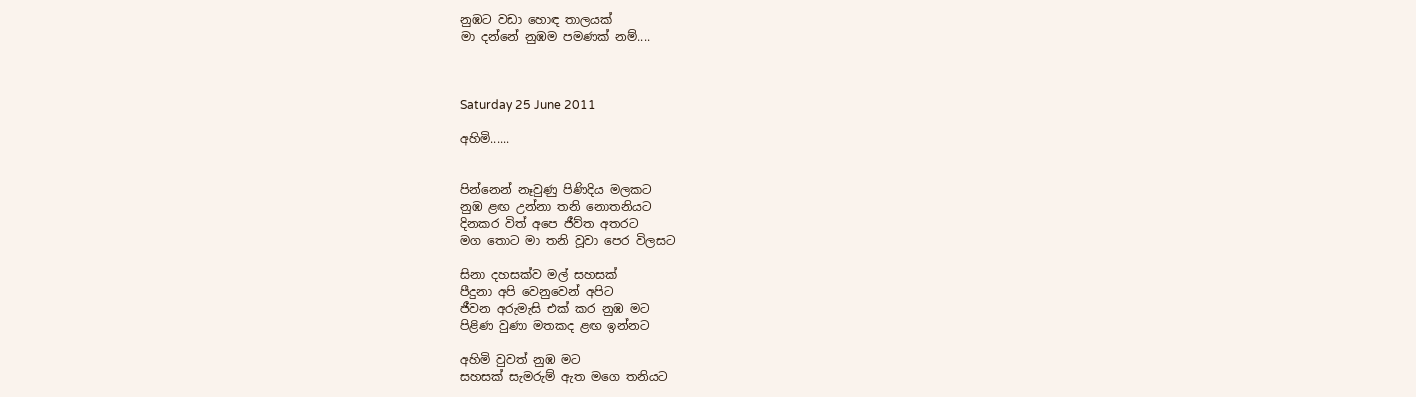නුඹට වඩා හොඳ තාලයක්
මා දන්නේ නුඹම පමණක් නම්....



Saturday 25 June 2011

අහිමි......


පින්නෙන් නෑවුණු පිණිදිය මලකට
නුඹ ළඟ උන්නා තනි නොතනියට
දිනකර විත් අපෙ ජීව්ත අතරට
මග තොට මා තනි වූවා පෙර විලසට

සිනා දහසක්ව මල් සහසක්
පීදුනා අපි වෙනුවෙන් අපිට
ජීවන අරුමැසි එක් කර නුඹ මට
පිළිණ වුණා මතකද ළඟ ඉන්නට

අහිමි වුවත් නුඹ මට
සහසක් සැමරුම් ඇත මගෙ තනියට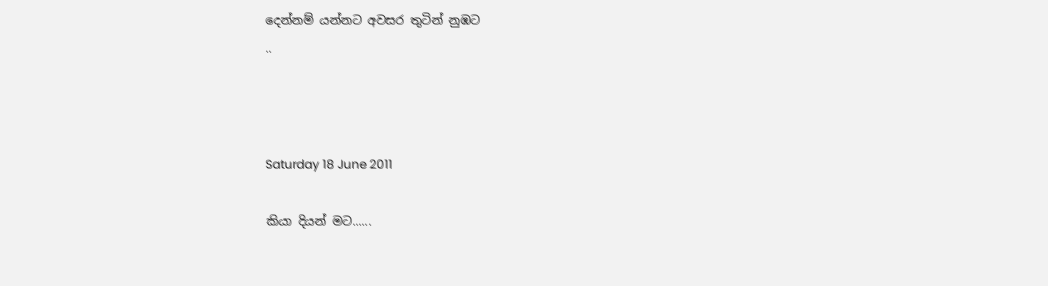දෙන්නම් යන්නට අවසර තුටින් නුඹට
..



Saturday 18 June 2011

කියා දියන් මට......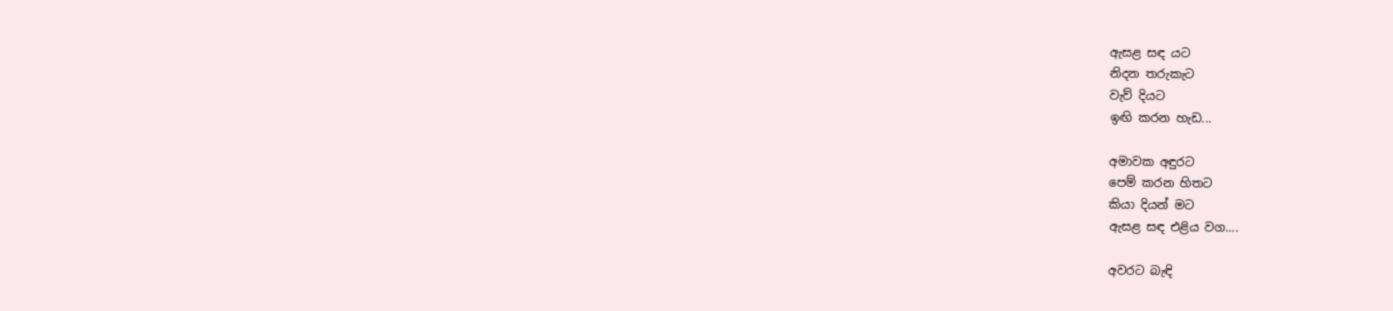ඇසළ සඳ යට
නිදන තරුකැට
වැව් දියට
ඉඟි කරන හැඩ...

අමාවක අඳුරට
පෙම් කරන හිතට
කියා දියන් මට
ඇසළ සඳ එළිය වග....

අවරට බැඳි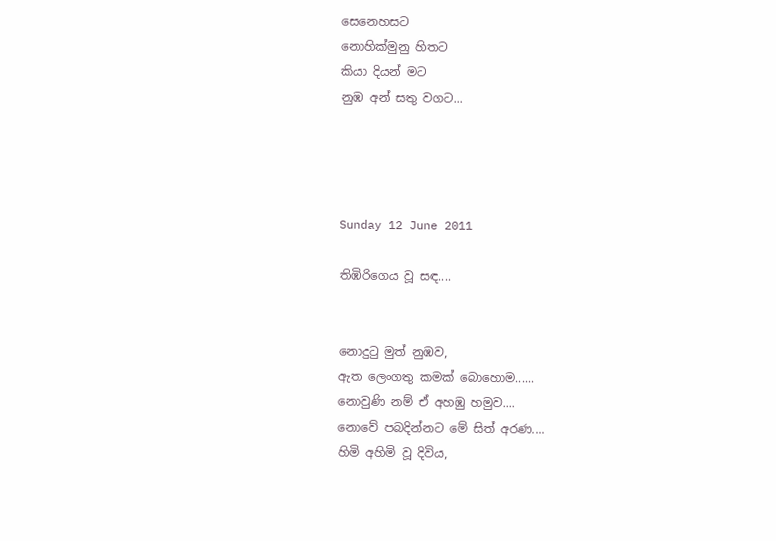සෙනෙහසට
නොහික්මුනු හිතට
කියා දියන් මට
නුඹ අන් සතු වගට...




Sunday 12 June 2011

තිඹිරිගෙය වූ සඳ....


නොදුටු මුත් නුඹව,
ඇත ලෙංගතු කමක් බොහොම......
නොවුණි නම් ඒ අහඹු හමුව....
නොවේ පබදින්නට මේ සිත් අරණ....
හිමි අහිමි වූ දිවිය,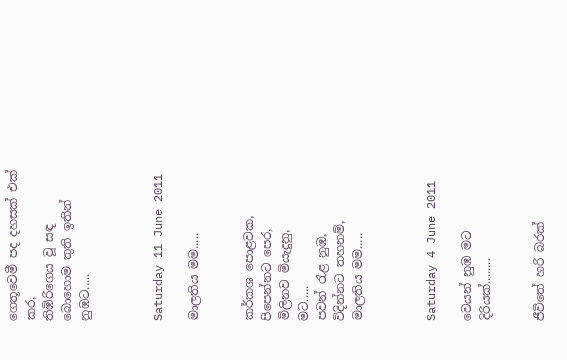ගෙතූවෙමී පද දහසක් එක් කර,
තිඹිරිගෙය වූ සඳ
බොහොම තුති ඉතින් නුඹට.....



Saturday 11 June 2011

මාලතිය මම.....


කර්කශ පොළවක,
පිපෙන්නට පෙර,
මිලිනව මියැදුනු,
මට.....
පවන් රැළ නුඹ,
විදින්නට තහනම්,
මාලතිය මම.....



Saturday 4 June 2011

වෙයන් නුඹ මට දිරියක්........


ජීවිතේ හරි බරක්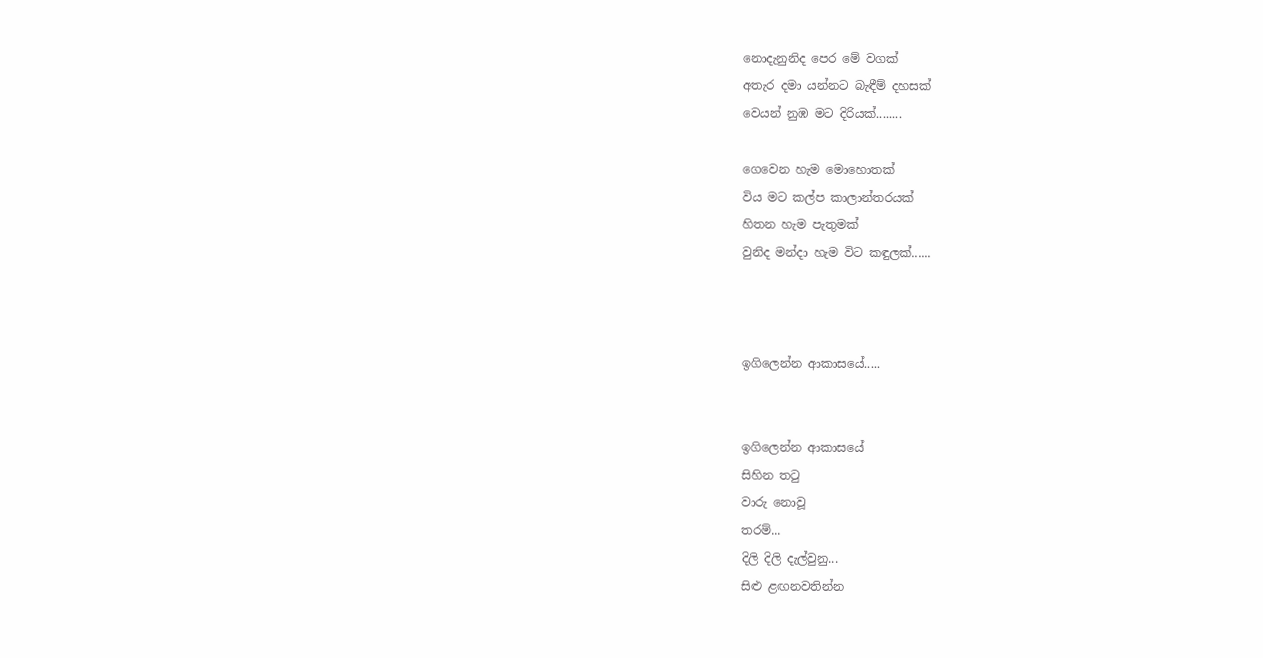නොදැනුනිද පෙර මේ වගක්
අතැර දමා යන්නට බැඳීම් දහසක්
වෙයන් නුඹ මට දිරියක්........

ගෙවෙන හැම මොහොතක්
විය මට කල්ප කාලාන්තරයක්
හිතන හැම පැතුමක්
වුනිද මන්දා හැම විට කඳුලක්......



ඉගිලෙන්න ආකාසයේ.....


ඉගිලෙන්න ආකාසයේ
සිහින තටු
වාරු නොවූ
තරම්...
දිලි දිලි දැල්වුනු...
සිළු ළඟනවතින්න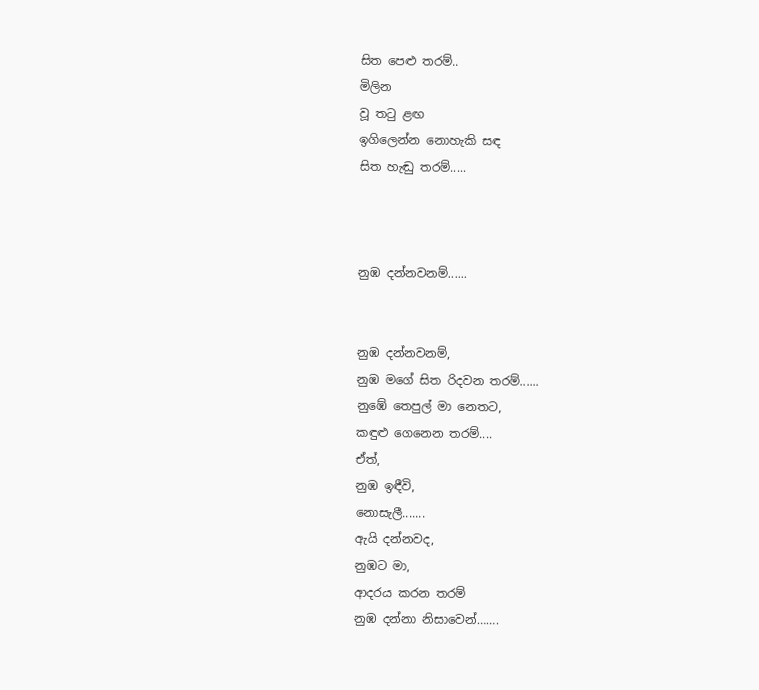සිත පෙළු තරම්..
මිලින
වූ තටු ළඟ
ඉගිලෙන්න නොහැකි සඳ
සිත හැඬු තරම්.....



නුඹ දන්නවනම්......


නුඹ දන්නවනම්,
නුඹ මගේ සිත රිදවන තරම්......
නුඹේ තෙපුල් මා නෙතට,
කඳුළු ගෙනෙන තරම්....
ඒත්,
නුඹ ඉඳීවි,
නොසැලී.......
ඇයි දන්නවද,
නුඹට මා,
ආදරය කරන තරම්
නුඹ දන්නා නිසාවෙන්…….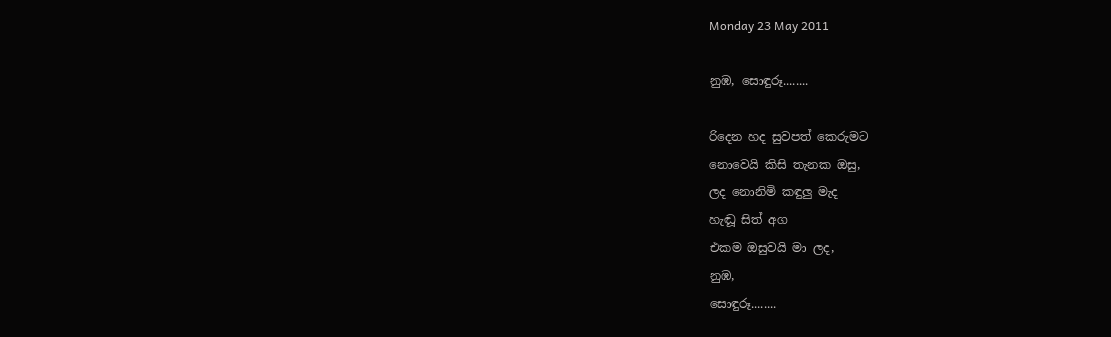Monday 23 May 2011

නුඹ, සොඳුරූ........

රිදෙන හද සුවපත් කෙරුමට
නොවෙයි කිසි තැනක ඔසු,
ලද නොනිමි කඳුලු මැද
හැඬූ සිත් අග
එකම ඔසුවයි මා ලද,
නුඹ,
සොඳුරූ........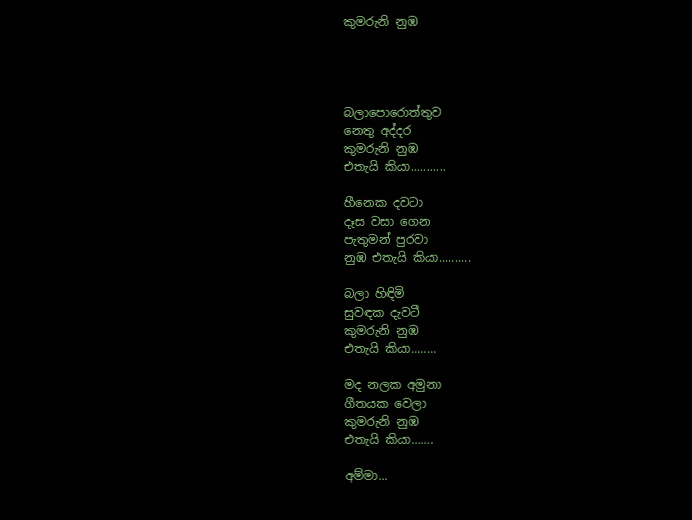කුමරුනි නුඹ




බලාපොරොත්තුව
නෙතු අද්දර
කුමරුනි නුඹ
එතැයි කියා...........

හීනෙක දවටා
දෑස වසා ගෙන
පැතුමන් පුරවා
නුඹ එතැයි කියා..........

බලා හිඳිමි
සුවඳක දැවටී
කුමරුනි නුඹ
එතැයි කියා........

මද නලක අමුනා
ගීතයක වෙලා
කුමරුනි නුඹ
එතැයි කියා…….

අම්මා...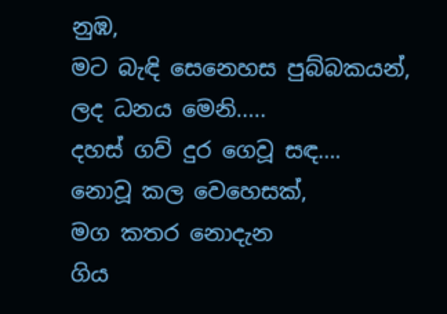නුඹ,
මට බැඳි සෙනෙහස පුබ්බකයන්,
ලද ධනය මෙනි.....
දහස් ගව් දුර ගෙවූ සඳ….
නොවූ කල වෙහෙසක්,
මග කතර නොදැන
ගිය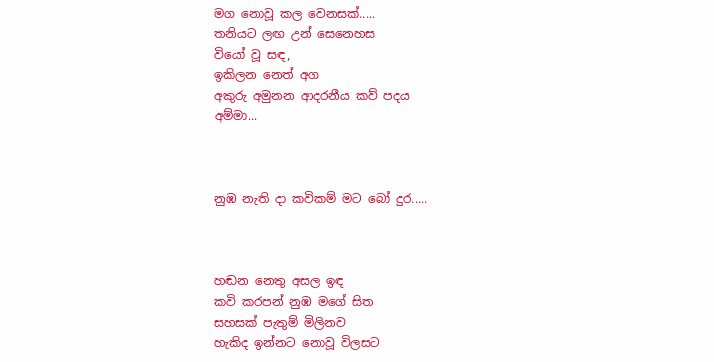මග නොවූ කල වෙනසක්.....
තනියට ලඟ උන් සෙනෙහස
වියෝ වූ සඳ,
ඉකිලන නෙත් අග
අකුරු අමුනන ආදරනීය කව් පදය
අම්මා...



නුඹ නැති දා කවිකම් මට බෝ දුර.....



හඬන නෙතු අසල ඉඳ
කවි කරපන් නුඹ මගේ සිත
සහසක් පැතුම් මිලිනව
හැකිද ඉන්නට නොවූ විලසට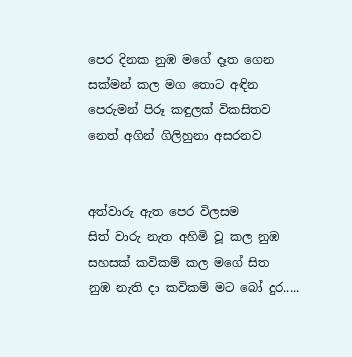පෙර දිනක නුඹ මගේ දෑත ගෙන
සක්මන් කල මග තොට අඳින
පෙරුමන් පිරූ කඳුලක් විකසිතව
නෙත් අගින් ගිලිහුනා අසරනව


අත්වාරු ඇත පෙර විලසම
සිත් වාරු නැත අහිමි වූ කල නුඹ
සහසක් කවිකම් කල මගේ සිත
නුඹ නැති දා කවිකම් මට බෝ දුර.....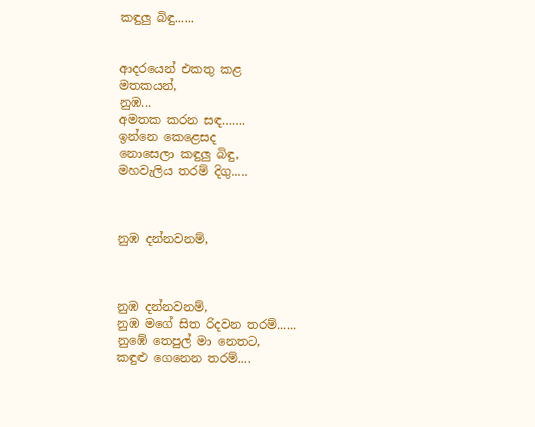කඳුලු බිඳු......


ආදරයෙන් එකතු කළ
මතකයන්,
නුඹ...
අමතක කරන සඳ…….
ඉන්නෙ කෙළෙසද
නොසෙලා කඳුලු බිඳු,
මහවැලිය තරම් දිගු.....



නුඹ දන්නවනම්,



නුඹ දන්නවනම්,
නුඹ මගේ සිත රිදවන තරම්......
නුඹේ තෙපුල් මා නෙතට,
කඳුළු ගෙනෙන තරම්....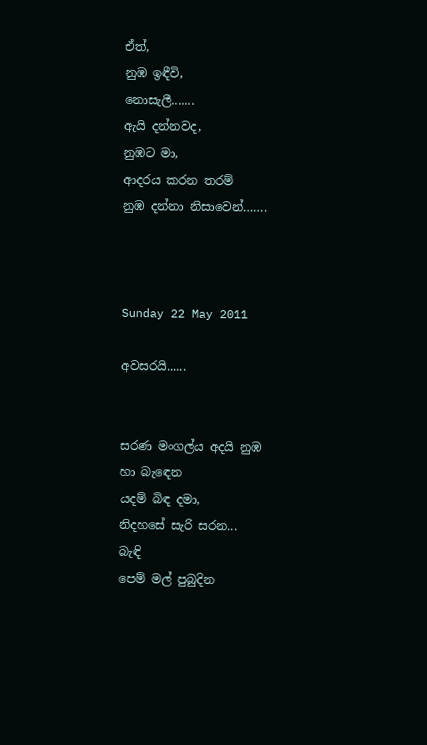ඒත්,
නුඹ ඉඳීවි,
නොසැලී.......
ඇයි දන්නවද,
නුඹට මා,
ආදරය කරන තරම්
නුඹ දන්නා නිසාවෙන්…….



Sunday 22 May 2011

අවසරයි......


සරණ මංගල්ය අදයි නුඹ
හා බැඳෙන
යදම් බිඳ දමා,
නිදහසේ සැරි සරන...
බැඳි
පෙම් මල් පුබුදින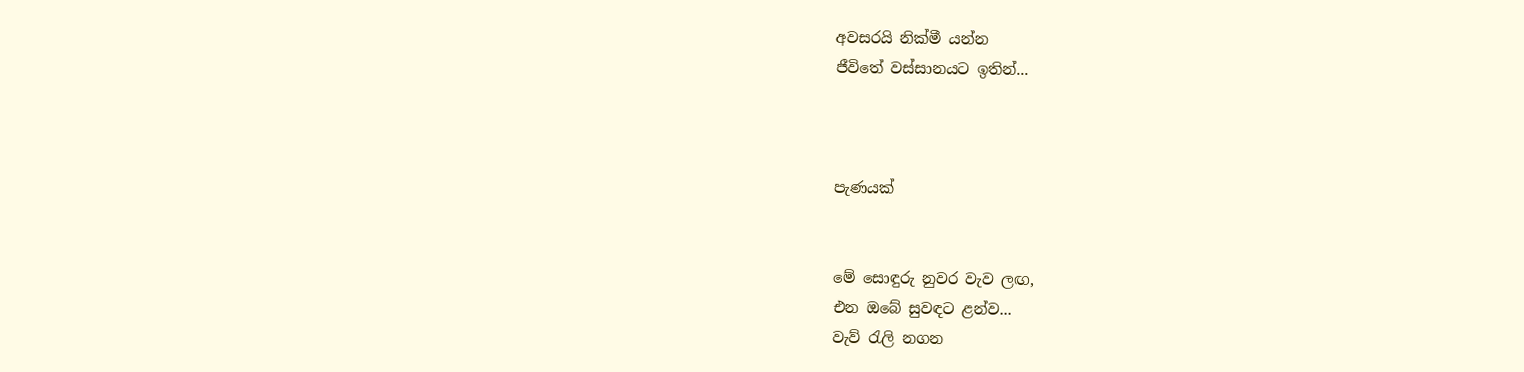අවසරයි නික්මී යන්න
ජීවිතේ වස්සානයට ඉතින්...



පැණයක්


මේ සොඳුරු නුවර වැව ලඟ,
එන ඔබේ සුවඳට ළන්ව...
වැව් රැලි නගන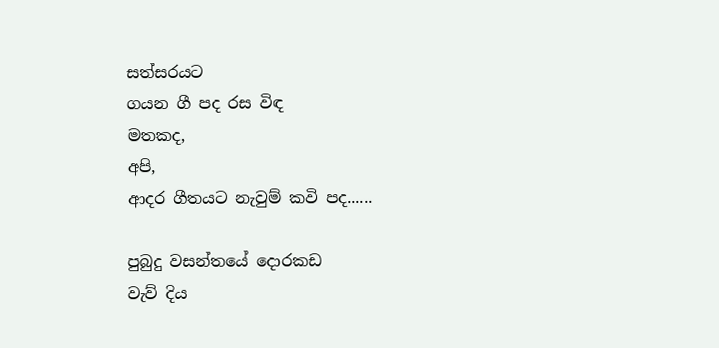සත්සරයට
ගයන ගී පද රස විඳ
මතකද,
අපි,
ආදර ගීතයට නැවුම් කවි පද......

පුබුදු වසන්තයේ දොරකඩ
වැව් දිය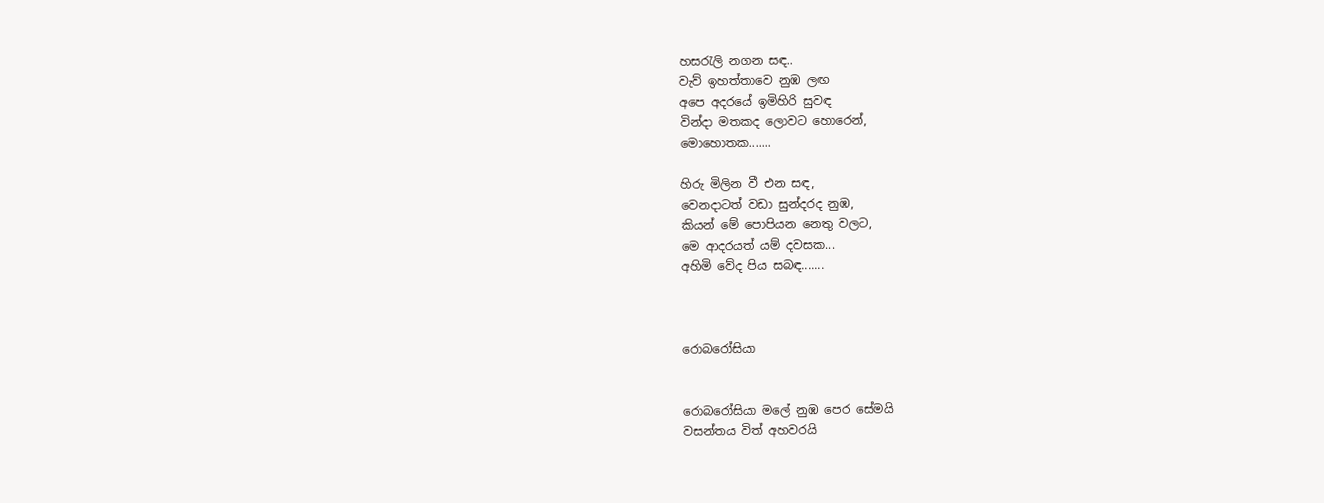හසරැලි නගන සඳ..
වැව් ඉහත්තාවෙ නුඹ ලඟ
අපෙ අදරයේ ඉමිහිරි සුවඳ
වින්දා මතකද ලොවට හොරෙන්,
මොහොතක.......

හිරු මිලින වී එන සඳ,
වෙනදාටත් වඩා සුන්දරද නුඹ,
කියන් මේ පොපියන නෙතු වලට,
මෙ ආදරයත් යම් දවසක...
අහිමි වේද පිය සබඳ.......



රොබරෝසියා


රොබරෝසියා මලේ නුඹ පෙර සේමයි
වසන්තය විත් අහවරයි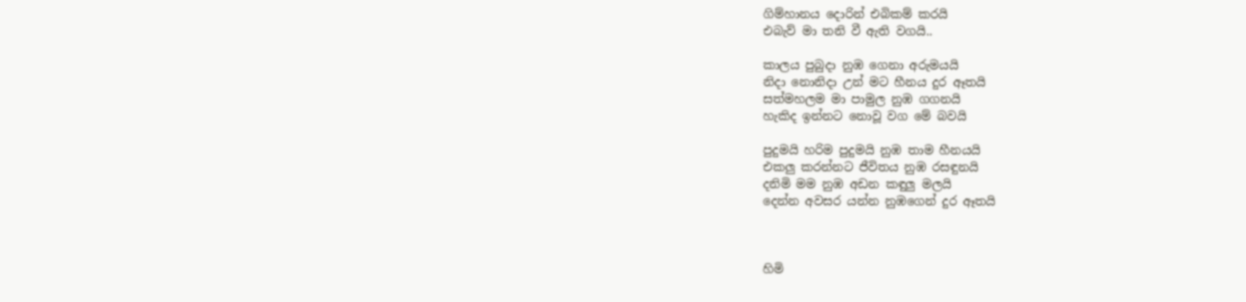ගිම්හානය දොරින් එබිකම් කරයි
එබැව් මා තනි වී ඇති වගයි..

කාලය පුබුදා නුඹ ගෙනා අරුමයයි
නිදා නොනිදා උන් මට හීනය දුර ඈතයි
සත්මහලම මා පාමුල නුඹ ගගනයි
හැකිද ඉන්නට නොවූ වග මේ බවයි

පුදුමයි හරිම පුදුමයි නුඹ තාම හීනයයි
එකලු කරන්නට ජීවිතය නුඹ රසඳුනයි
දනිමි මම නුඹ අඩන කඳුලු මලයි
දෙන්න අවසර යන්න නුඹගෙන් දුර ඈතයි



හිමි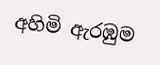අහිමි ඇරඹුම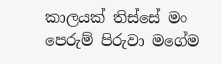කාලයක් තිස්සේ මං පෙරුම් පිරුවා මගේම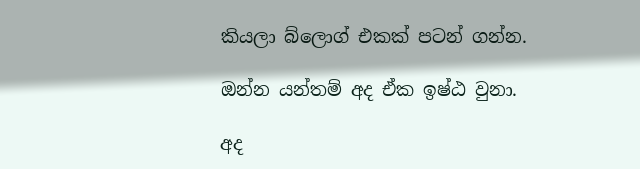කියලා බ්ලොග් එකක් පටන් ගන්න.

ඔන්න යන්තම් අද ඒක ඉෂ්ඨ වුනා.

අද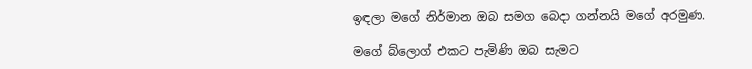ඉඳලා මගේ නිර්මාන ඔබ සමග බෙදා ගන්නයි මගේ අරමුණ.

මගේ බ්ලොග් එකට පැමිණි ඔබ සැමට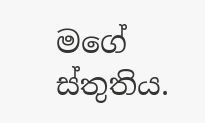මගේ ස්තුතිය.